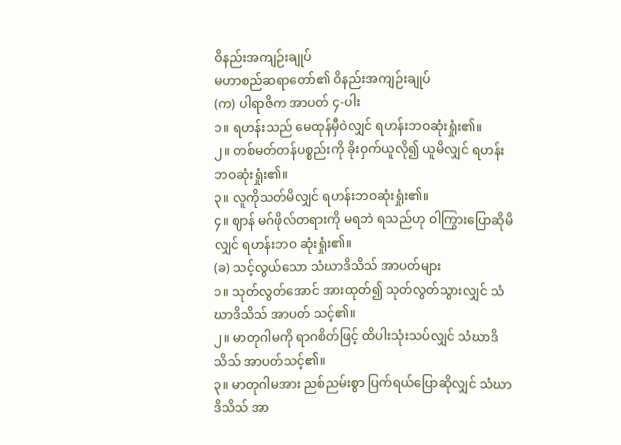ဝိနည်းအကျဉ်းချုပ်
မဟာစည်ဆရာတော်၏ ဝိနည်းအကျဉ်းချုပ်
(က) ပါရာဇိက အာပတ် ၄-ပါး
၁။ ရဟန်းသည် မေထုန်မှီဝဲလျှင် ရဟန်းဘဝဆုံးရှုံး၏။
၂။ တစ်မတ်တန်ပစ္စည်းကို ခိုးဝှက်ယူလို၍ ယူမိလျှင် ရဟန်းဘဝဆုံးရှုံး၏။
၃။ လူကိုသတ်မိလျှင် ရဟန်းဘဝဆုံးရှုံး၏။
၄။ ဈာန် မဂ်ဖိုလ်တရားကို မရဘဲ ရသည်ဟု ဝါကြွားပြောဆိုမိလျှင် ရဟန်းဘဝ ဆုံးရှုံး၏။
(ခ) သင့်လွယ်သော သံဃာဒိသိသ် အာပတ်များ
၁။ သုတ်လွတ်အောင် အားထုတ်၍ သုတ်လွတ်သွားလျှင် သံဃာဒိသိသ် အာပတ် သင့်၏။
၂။ မာတုဂါမကို ရာဂစိတ်ဖြင့် ထိပါးသုံးသပ်လျှင် သံဃာဒိသိသ် အာပတ်သင့်၏။
၃။ မာတုဂါမအား ညစ်ညမ်းစွာ ပြက်ရယ်ပြောဆိုလျှင် သံဃာဒိသိသ် အာ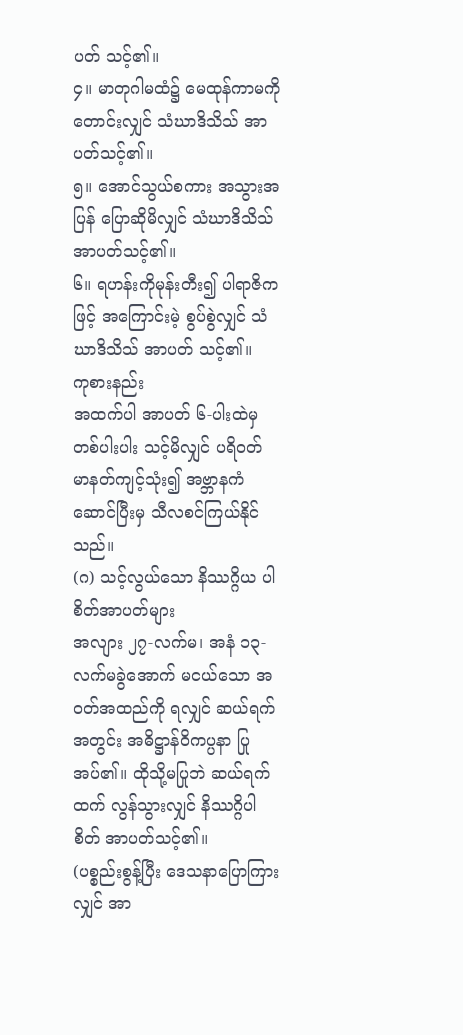ပတ် သင့်၏။
၄။ မာတုဂါမထံ၌ မေထုန်ကာမကိုတောင်းလျှင် သံဃာဒိသိသ် အာပတ်သင့်၏။
၅။ အောင်သွယ်စကား အသွားအပြန် ပြောဆိုမိလျှင် သံဃာဒိသိသ် အာပတ်သင့်၏။
၆။ ရဟန်းကိုမုန်းတီး၍ ပါရာဇိကဖြင့် အကြောင်းမဲ့ စွပ်စွဲလျှင် သံဃာဒိသိသ် အာပတ် သင့်၏။
ကုစားနည်း
အထက်ပါ အာပတ် ၆-ပါးထဲမှ တစ်ပါးပါး သင့်မိလျှင် ပရိဝတ် မာနတ်ကျင့်သုံး၍ အဗ္ဘာနကံဆောင်ပြီးမှ သီလစင်ကြယ်နိုင်သည်။
(ဂ) သင့်လွယ်သော နိဿဂ္ဂိယ ပါစိတ်အာပတ်များ
အလျား ၂၇-လက်မ၊ အနံ ၁၃-လက်မခွဲအောက် မငယ်သော အဝတ်အထည်ကို ရလျှင် ဆယ်ရက်အတွင်း အဓိဋ္ဌာန်ဝိကပ္ပနာ ပြုအပ်၏။ ထိုသို့မပြုဘဲ ဆယ်ရက်ထက် လွန်သွားလျှင် နိဿဂ္ဂိပါစိတ် အာပတ်သင့်၏။
(ပစ္စည်းစွန့်ပြီး ဒေသနာပြောကြားလျှင် အာ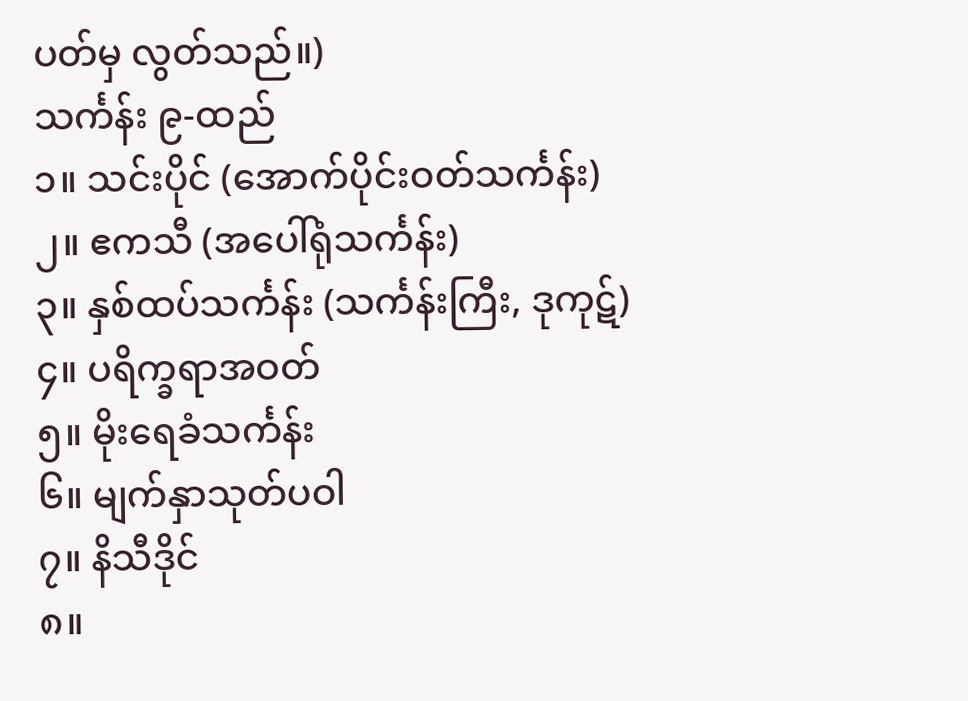ပတ်မှ လွတ်သည်။)
သင်္ကန်း ၉-ထည်
၁။ သင်းပိုင် (အောက်ပိုင်းဝတ်သင်္ကန်း)
၂။ ဧကသီ (အပေါ်ရုံသင်္ကန်း)
၃။ နှစ်ထပ်သင်္ကန်း (သင်္ကန်းကြီး, ဒုကုဋ်)
၄။ ပရိက္ခရာအဝတ်
၅။ မိုးရေခံသင်္ကန်း
၆။ မျက်နှာသုတ်ပဝါ
၇။ နိသီဒိုင်
၈။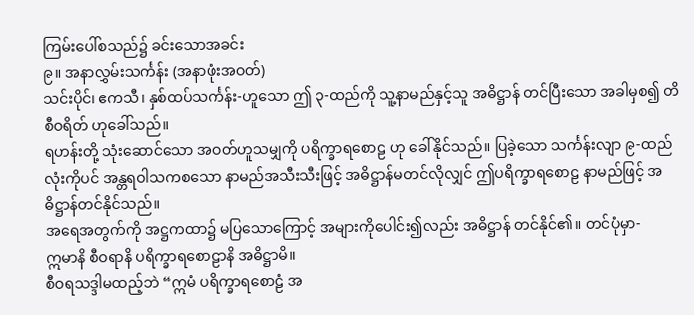ကြမ်းပေါ်စသည်၌ ခင်းသောအခင်း
၉။ အနာလွှမ်းသင်္ကန်း (အနာဖုံးအဝတ်)
သင်းပိုင်၊ ဧကသီ၊ နှစ်ထပ်သင်္ကန်း-ဟူသော ဤ ၃-ထည်ကို သူ့နာမည်နှင့်သူ အဓိဋ္ဌာန် တင်ပြီးသော အခါမှစ၍ တိစီဝရိတ် ဟုခေါ်သည်။
ရဟန်းတို့ သုံးဆောင်သော အဝတ်ဟူသမျှကို ပရိက္ခာရစောဠ ဟု ခေါ်နိုင်သည်။ ပြခဲ့သော သင်္ကန်းလျာ ၉-ထည်လုံးကိုပင် အန္တရဝါသကစသော နာမည်အသီးသီးဖြင့် အဓိဋ္ဌာန်မတင်လိုလျှင် ဤပရိက္ခာရစောဠ နာမည်ဖြင့် အဓိဋ္ဌာန်တင်နိုင်သည်။
အရေအတွက်ကို အဋ္ဌကထာ၌ မပြသောကြောင့် အများကိုပေါင်း၍လည်း အဓိဋ္ဌာန် တင်နိုင်၏။ တင်ပုံမှာ-
ဣမာနိ စီဝရာနိ ပရိက္ခာရစောဠာနိ အဓိဋ္ဌာမိ။
စီဝရသဒ္ဒါမထည့်ဘဲ “ဣမံ ပရိက္ခာရစောဠံ အ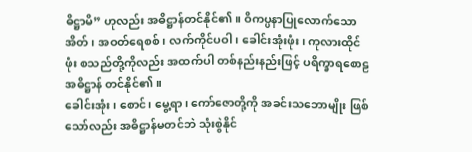ဓိဋ္ဌာမိ” ဟုလည်း အဓိဋ္ဌာန်တင်နိုင်၏။ ဝိကပ္ပနာပြုလောက်သော အိတ်၊ အဝတ်ရေစစ်၊ လက်ကိုင်ပဝါ၊ ခေါင်းအုံးဖုံး၊ ကုလားထိုင်ဖုံး စသည်တို့ကိုလည်း အထက်ပါ တစ်နည်းနည်းဖြင့် ပရိက္ခာရစောဠ အဓိဋ္ဌာန် တင်နိုင်၏။
ခေါင်းအုံး၊ စောင်၊ မွေ့ရာ၊ ကော်ဇောတို့ကို အခင်းသဘောမျိုး ဖြစ်သော်လည်း အဓိဋ္ဌာန်မတင်ဘဲ သုံးစွဲနိုင်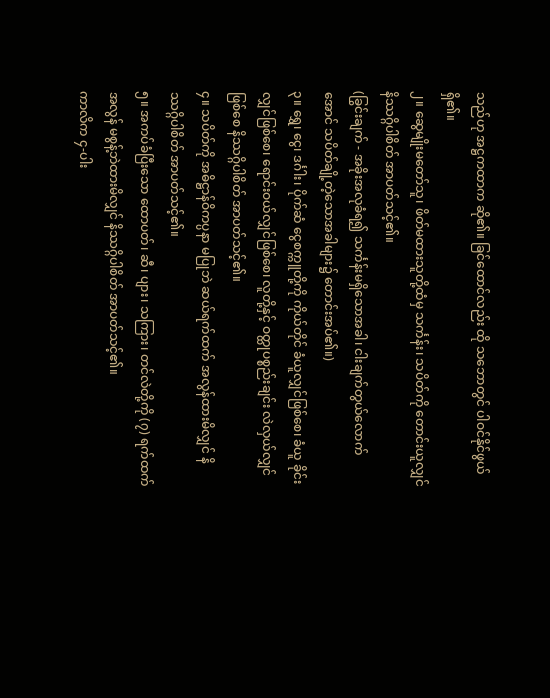သည်ဟု အဋ္ဌကထာက ဆို၏။ ခြင်ထောင်လည်း ထို သဘောတွင် ပါဝင်နိုင်ဖွယ်ရှိ၏။
၂။ ဆွေမျိုးမတော်သူ၊ ဖိတ်မထားသူတို့ထံမှ သင်္ကန်း၊ သပိတ်ကို တောင်းယူလျှင် နိဿဂ္ဂိပါစိတ် အာပတ်သင့်၏။
(ခြွင်းချက် - အခိုးအလုခံရ၍ သင်္ကန်းမရှိသောအခါ၊ ငါးချက်တွယ်လောက်အောင် သပိတ်ချို့တဲ့သောအခါများ၌ တောင်းအပ်၏။)
၃။ ရွှေ၊ ငွေ၊ ဒင်္ဂါး၊ ပိုက်ဆံ ငွေစက္ကူတို့ကို ကိုယ်တိုင် ခံယူလျှင်ဖြစ်စေ၊ ခံယူ ခိုင်းလျှင်ဖြစ်စေ၊ ရောင်းဝယ်လျှင်ဖြစ်စေ၊ လူတို့နှင့် ဝတ္ထုပစ္စည်းချင်း လဲလှယ်လျှင် ဖြစ်စေ နိဿဂ္ဂိပါစိတ် အာပတ်သင့်၏။
၄။ သပိတ်ကို အဓိဋ္ဌာန်ဝိကပ္ပနာ မပြုဘဲ ဆယ်ရက်ထက် အလွန်ထားမိလျှင် နိဿဂ္ဂိပါစိတ် အာပတ်သင့်၏။
၅။ အကပ်ခံပြီးသော ထောပတ်၊ ဆီ၊ ပျား၊ သကြား၊ တင်လဲတို့ကို (၇) ရက်ထက် အလွန် မစွန့်ဘဲထားမိလျှင် နိဿဂ္ဂိပါစိတ် အာပတ်သင့်၏။
ကာလိက ၄-ပါး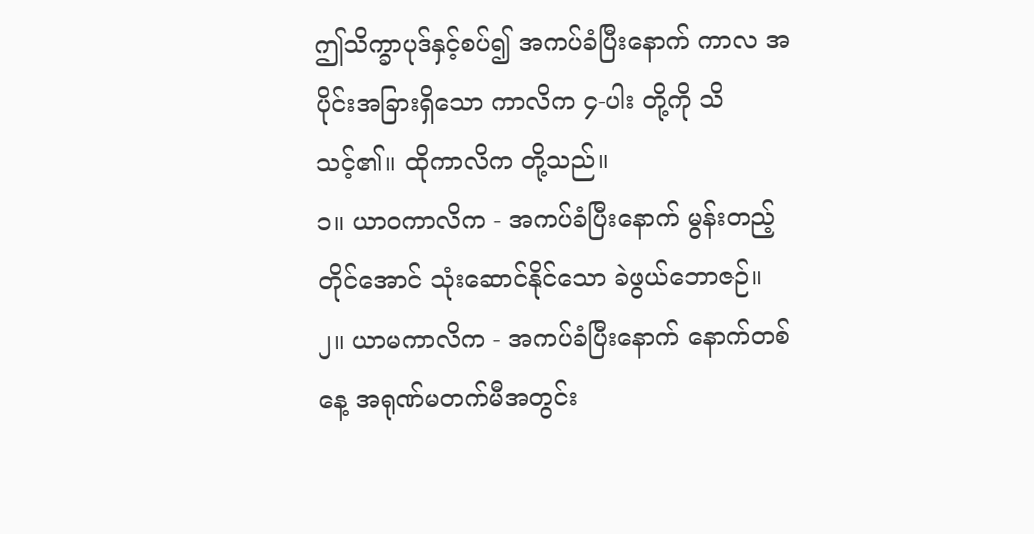ဤသိက္ခာပုဒ်နှင့်စပ်၍ အကပ်ခံပြီးနောက် ကာလ အပိုင်းအခြားရှိသော ကာလိက ၄-ပါး တို့ကို သိသင့်၏။ ထိုကာလိက တို့သည်။
၁။ ယာဝကာလိက - အကပ်ခံပြီးနောက် မွန်းတည့်တိုင်အောင် သုံးဆောင်နိုင်သော ခဲဖွယ်ဘောဇဉ်။
၂။ ယာမကာလိက - အကပ်ခံပြီးနောက် နောက်တစ်နေ့ အရုဏ်မတက်မီအတွင်း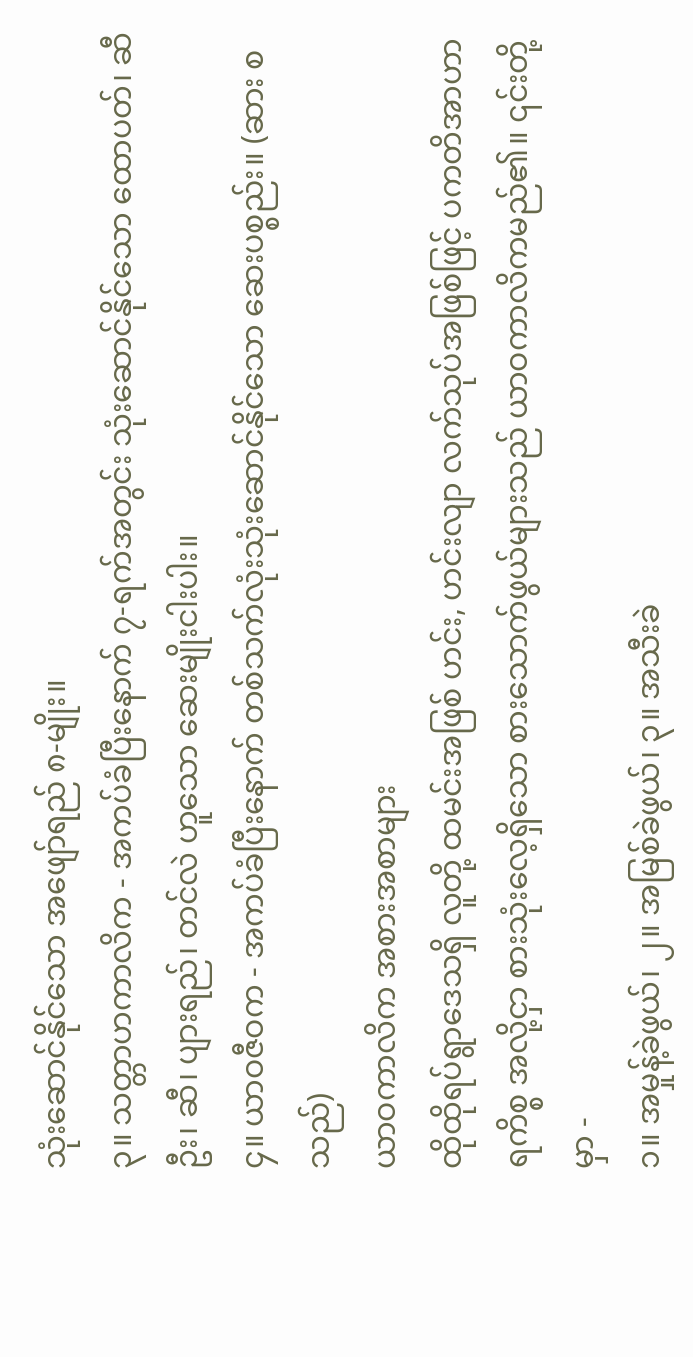သုံးဆောင်နိုင်သော အဖျော်ရည် ၈-မျိုး။
၃။ သတ္တာဟကာလိက - အကပ်ခံပြီးနောက် ၇-ရက်အတွင်း သုံးဆောင်နိုင်သော ထောပတ်၊ ဆီဦး၊ ဆီ၊ ပျားရည်၊ တင်လဲ ဟူသော ဆေးမျိုးငါးပါး။
၄။ ယာဝဇီဝက - အကပ်ခံပြီးနောက် တစ်သက်လုံးသုံးဆောင်နိုင်သော ဆေးပစ္စည်း။ (ဆား စသည်)
ယာဝကာလိက အစားအစာများ
ထိုထိုရပ်ရွာဒေသရှိ လူတို့ ထမင်းအဖြစ် ဟင်း, ဟင်းလျာ လက်သုပ်အဖြစ်ဖြင့် ပကတိအာဟာရကိစ္စ အလို့ငှာ စားသုံးလေ့ရှိသော စားသောက်ဖွယ်များသည် ယာဝကာလိကမည်၏။ ၎င်းတို့မှာ -
၁။ အမှုန့်ခဲဖွယ်၊ ၂။ အမြစ်ခဲဖွယ်၊ ၃။ အသီးခဲ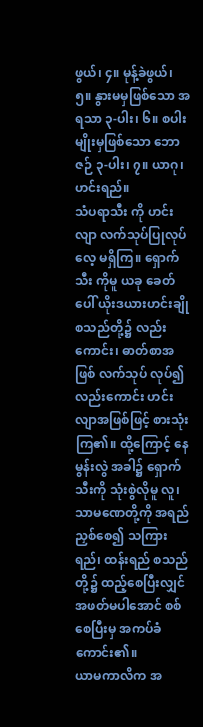ဖွယ်၊ ၄။ မုန့်ခဲဖွယ်၊ ၅။ နွားမမှဖြစ်သော အရသာ ၃-ပါး၊ ၆။ စပါးမျိုးမှဖြစ်သော ဘောဇဉ် ၃-ပါး၊ ၇။ ယာဂု၊ ဟင်းရည်။
သံပရာသီး ကို ဟင်းလျာ လက်သုပ်ပြုလုပ်လေ့ မရှိကြ။ ရှောက်သီး ကိုမူ ယခု ခေတ်ပေါ် ယိုးဒယားဟင်းချို စသည်တို့၌ လည်းကောင်း၊ ဓာတ်စာအဖြစ် လက်သုပ် လုပ်၍လည်းကောင်း ဟင်းလျာအဖြစ်ဖြင့် စားသုံးကြ၏။ ထို့ကြောင့် နေမွန်းလွဲ အခါ၌ ရှောက်သီးကို သုံးစွဲလိုမူ လူ၊ သာမဏေတို့ကို အရည်ညှစ်စေ၍ သကြားရည်၊ ထန်းရည် စသည်တို့၌ ထည့်စေပြီးလျှင် အဖတ်မပါအောင် စစ်စေပြီးမှ အကပ်ခံ ကောင်း၏။
ယာမကာလိက အ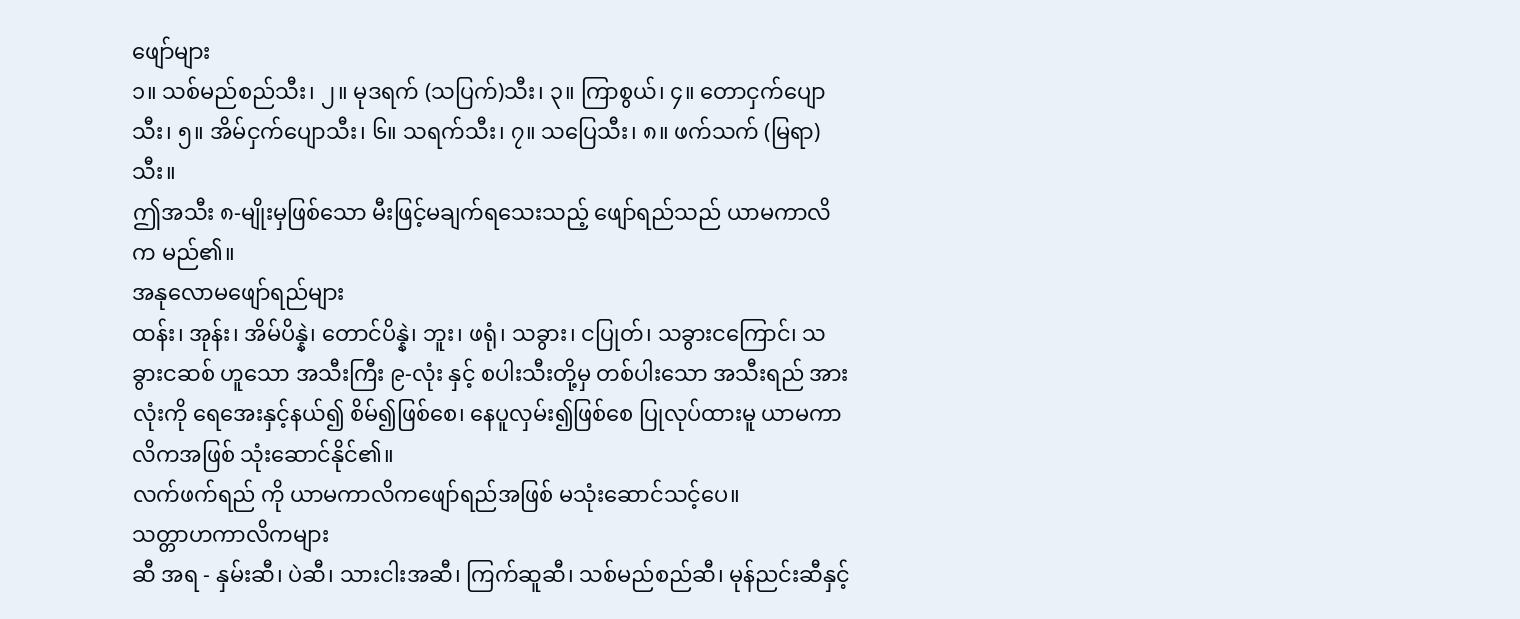ဖျော်များ
၁။ သစ်မည်စည်သီး၊ ၂။ မုဒရက် (သပြက်)သီး၊ ၃။ ကြာစွယ်၊ ၄။ တောငှက်ပျောသီး၊ ၅။ အိမ်ငှက်ပျောသီး၊ ၆။ သရက်သီး၊ ၇။ သပြေသီး၊ ၈။ ဖက်သက် (မြရာ)သီး။
ဤအသီး ၈-မျိုးမှဖြစ်သော မီးဖြင့်မချက်ရသေးသည့် ဖျော်ရည်သည် ယာမကာလိက မည်၏။
အနုလောမဖျော်ရည်များ
ထန်း၊ အုန်း၊ အိမ်ပိန္နဲ၊ တောင်ပိန္နဲ၊ ဘူး၊ ဖရုံ၊ သခွား၊ ငပြုတ်၊ သခွားငကြောင်၊ သခွားငဆစ် ဟူသော အသီးကြီး ၉-လုံး နှင့် စပါးသီးတို့မှ တစ်ပါးသော အသီးရည် အားလုံးကို ရေအေးနှင့်နယ်၍ စိမ်၍ဖြစ်စေ၊ နေပူလှမ်း၍ဖြစ်စေ ပြုလုပ်ထားမူ ယာမကာလိကအဖြစ် သုံးဆောင်နိုင်၏။
လက်ဖက်ရည် ကို ယာမကာလိကဖျော်ရည်အဖြစ် မသုံးဆောင်သင့်ပေ။
သတ္တာဟကာလိကများ
ဆီ အရ - နှမ်းဆီ၊ ပဲဆီ၊ သားငါးအဆီ၊ ကြက်ဆူဆီ၊ သစ်မည်စည်ဆီ၊ မုန်ညင်းဆီနှင့်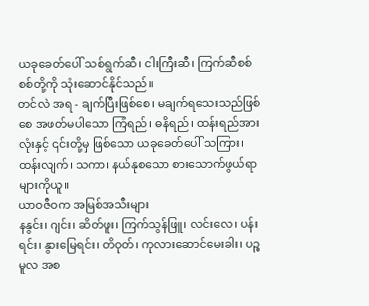ယခုခေတ်ပေါ် သစ်ရွက်ဆီ၊ ငါးကြီးဆီ၊ ကြက်ဆီစစ်စစ်တို့ကို သုံးဆောင်နိုင်သည်။
တင်လဲ အရ - ချက်ပြီးဖြစ်စေ၊ မချက်ရသေးသည်ဖြစ်စေ အဖတ်မပါသော ကြံရည်၊ ဓနိရည်၊ ထန်းရည်အားလုံးနှင့် ၎င်းတို့မှ ဖြစ်သော ယခုခေတ်ပေါ် သကြား၊ ထန်းလျက်၊ သကာ၊ နယ်နုစသော စားသောက်ဖွယ်ရာများကိုယူ။
ယာဝဇီဝက အမြစ်အသီးများ
နနွင်း၊ ဂျင်း၊ ဆိတ်ဖူး၊ ကြက်သွန်ဖြူ၊ လင်းလေ၊ ပန်းရင်း၊ နွားမြေရင်း၊ တိဝုတ်၊ ကုလားဆောင်မေးခါး၊ ပဉ္စမူလ အစ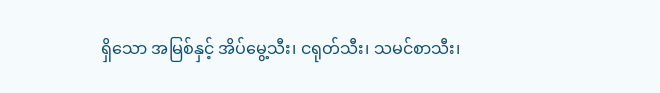ရှိသော အမြစ်နှင့် အိပ်မွေ့သီး၊ ငရုတ်သီး၊ သမင်စာသီး၊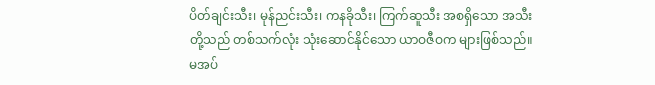ပိတ်ချင်းသီး၊ မုန်ညင်းသီး၊ ကနခိုသီး၊ ကြက်ဆူသီး အစရှိသော အသီးတို့သည် တစ်သက်လုံး သုံးဆောင်နိုင်သော ယာဝဇီဝက များဖြစ်သည်။
မအပ်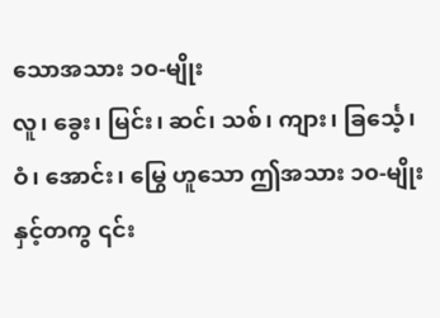သောအသား ၁၀-မျိုး
လူ၊ ခွေး၊ မြင်း၊ ဆင်၊ သစ်၊ ကျား၊ ခြင်္သေ့၊ ဝံ၊ အောင်း၊ မြွေ ဟူသော ဤအသား ၁၀-မျိုးနှင့်တကွ ၎င်း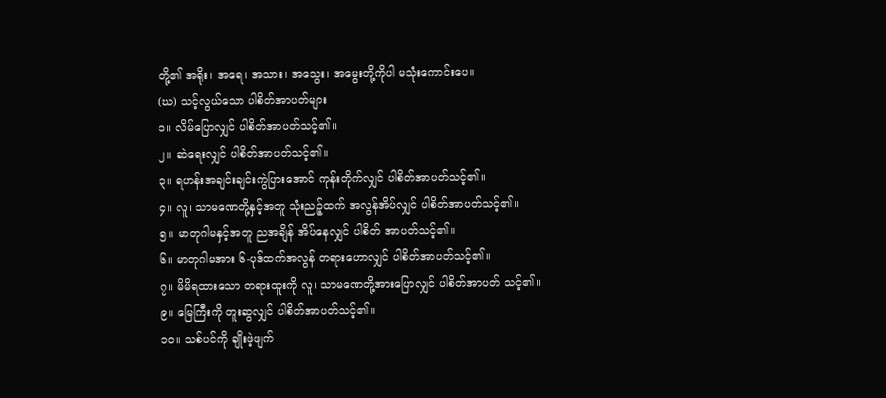တို့၏ အရိုး၊ အရေ၊ အသား၊ အသွေး၊ အမွေးတို့ကိုပါ မသုံးကောင်းပေ။
(ဃ) သင့်လွယ်သော ပါစိတ်အာပတ်များ
၁။ လိမ်ပြောလျှင် ပါစိတ်အာပတ်သင့်၏။
၂။ ဆဲရေးလျှင် ပါစိတ်အာပတ်သင့်၏။
၃။ ရဟန်းအချင်းချင်းကွဲပြားအောင် ကုန်းတိုက်လျှင် ပါစိတ်အာပတ်သင့်၏။
၄။ လူ၊ သာမဏေတို့နှင့်အတူ သုံးညဉ့်ထက် အလွန်အိပ်လျှင် ပါစိတ်အာပတ်သင့်၏။
၅။ မာတုဂါမနှင့်အတူ ညအချိန် အိပ်နေလျှင် ပါစိတ် အာပတ်သင့်၏။
၆။ မာတုဂါမအား ၆-ပုဒ်ထက်အလွန် တရားဟောလျှင် ပါစိတ်အာပတ်သင့်၏။
၇။ မိမိရထားသော တရားထူးကို လူ၊ သာမဏေတို့အားပြောလျှင် ပါစိတ်အာပတ် သင့်၏။
၉။ မြေကြီးကို တူးဆွလျှင် ပါစိတ်အာပတ်သင့်၏။
၁၀။ သစ်ပင်ကို ချိုးဖဲ့ဖျက်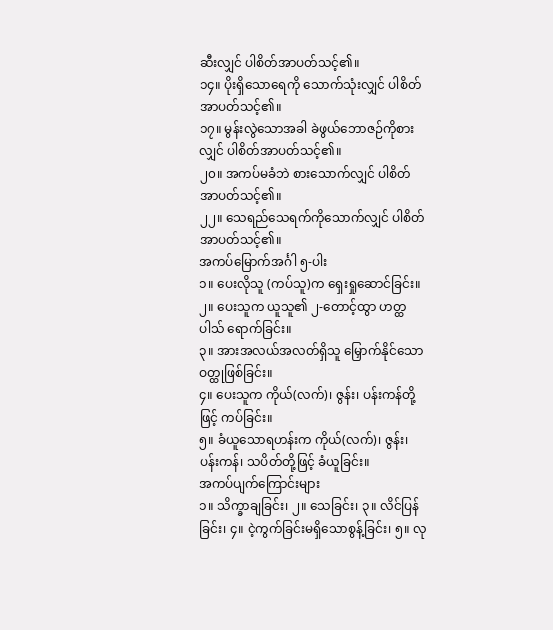ဆီးလျှင် ပါစိတ်အာပတ်သင့်၏။
၁၄။ ပိုးရှိသောရေကို သောက်သုံးလျှင် ပါစိတ်အာပတ်သင့်၏။
၁၇။ မွန်းလွဲသောအခါ ခဲဖွယ်ဘောဇဉ်ကိုစားလျှင် ပါစိတ်အာပတ်သင့်၏။
၂၀။ အကပ်မခံဘဲ စားသောက်လျှင် ပါစိတ်အာပတ်သင့်၏။
၂၂။ သေရည်သေရက်ကိုသောက်လျှင် ပါစိတ်အာပတ်သင့်၏။
အကပ်မြောက်အင်္ဂါ ၅-ပါး
၁။ ပေးလိုသူ (ကပ်သူ)က ရှေးရှုဆောင်ခြင်း။
၂။ ပေးသူက ယူသူ၏ ၂-တောင့်ထွာ ဟတ္ထပါသ် ရောက်ခြင်း။
၃။ အားအလယ်အလတ်ရှိသူ မြှောက်နိုင်သောဝတ္ထုဖြစ်ခြင်း။
၄။ ပေးသူက ကိုယ်(လက်)၊ ဇွန်း၊ ပန်းကန်တို့ဖြင့် ကပ်ခြင်း။
၅။ ခံယူသောရဟန်းက ကိုယ်(လက်)၊ ဇွန်း၊ ပန်းကန်၊ သပိတ်တို့ဖြင့် ခံယူခြင်း။
အကပ်ပျက်ကြောင်းများ
၁။ သိက္ခာချခြင်း၊ ၂။ သေခြင်း၊ ၃။ လိင်ပြန်ခြင်း၊ ၄။ ငဲ့ကွက်ခြင်းမရှိသောစွန့်ခြင်း၊ ၅။ လု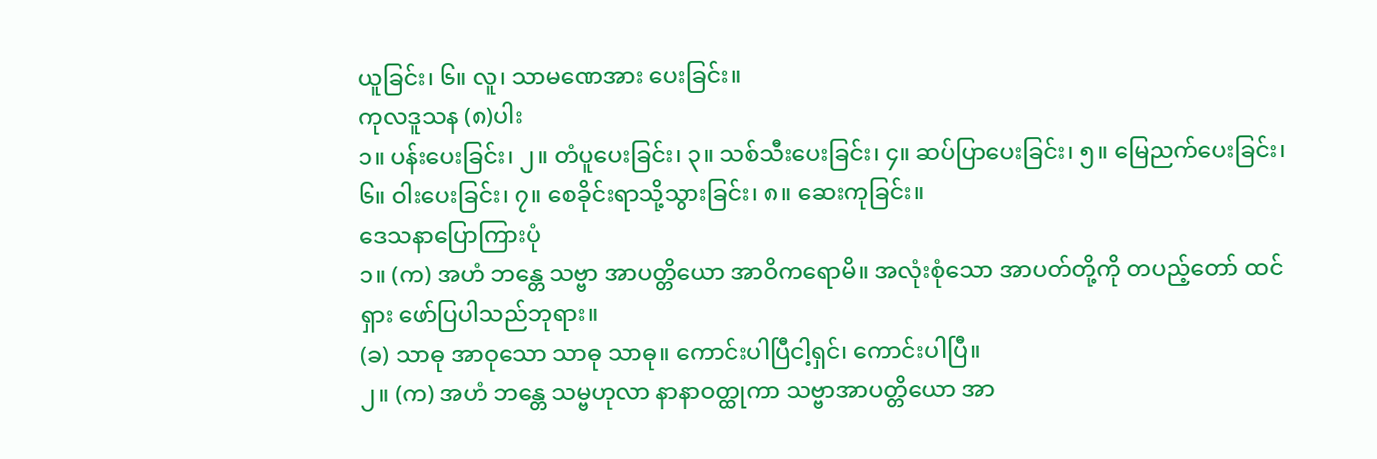ယူခြင်း၊ ၆။ လူ၊ သာမဏေအား ပေးခြင်း။
ကုလဒူသန (၈)ပါး
၁။ ပန်းပေးခြင်း၊ ၂။ တံပူပေးခြင်း၊ ၃။ သစ်သီးပေးခြင်း၊ ၄။ ဆပ်ပြာပေးခြင်း၊ ၅။ မြေညက်ပေးခြင်း၊ ၆။ ဝါးပေးခြင်း၊ ၇။ စေခိုင်းရာသို့သွားခြင်း၊ ၈။ ဆေးကုခြင်း။
ဒေသနာပြောကြားပုံ
၁။ (က) အဟံ ဘန္တေ သဗ္ဗာ အာပတ္တိယော အာဝိကရောမိ။ အလုံးစုံသော အာပတ်တို့ကို တပည့်တော် ထင်ရှား ဖော်ပြပါသည်ဘုရား။
(ခ) သာဓု အာဝုသော သာဓု သာဓု။ ကောင်းပါပြီငါ့ရှင်၊ ကောင်းပါပြီ။
၂။ (က) အဟံ ဘန္တေ သမ္ဗဟုလာ နာနာဝတ္ထုကာ သဗ္ဗာအာပတ္တိယော အာ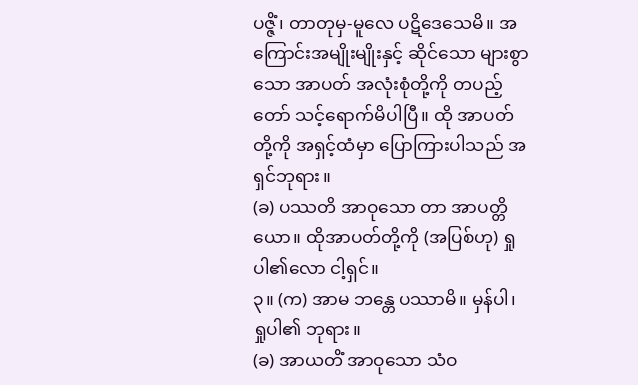ပဇ္ဇိံ၊ တာတုမှ-မူလေ ပဋိဒေသေမိ။ အကြောင်းအမျိုးမျိုးနှင့် ဆိုင်သော များစွာသော အာပတ် အလုံးစုံတို့ကို တပည့်တော် သင့်ရောက်မိပါပြီ။ ထို အာပတ်တို့ကို အရှင့်ထံမှာ ပြောကြားပါသည် အရှင်ဘုရား။
(ခ) ပဿတိ အာဝုသော တာ အာပတ္တိယော။ ထိုအာပတ်တို့ကို (အပြစ်ဟု) ရှုပါ၏လော ငါ့ရှင်။
၃။ (က) အာမ ဘန္တေ ပဿာမိ။ မှန်ပါ၊ ရှုပါ၏ ဘုရား။
(ခ) အာယတိံ အာဝုသော သံဝ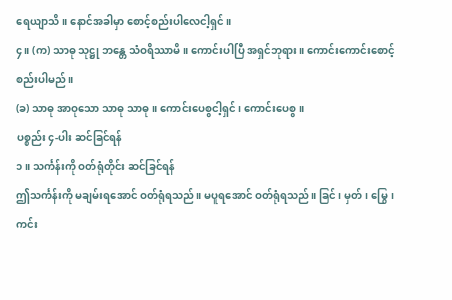ရေယျာသိ။ နောင်အခါမှာ စောင့်စည်းပါလေငါ့ရှင်။
၄။ (က) သာဓု သုဋ္ဌု ဘန္တေ သံဝရိဿာမိ။ ကောင်းပါပြီ အရှင်ဘုရား။ ကောင်းကောင်းစောင့်စည်းပါမည်။
(ခ) သာဓု အာဝုသော သာဓု သာဓု။ ကောင်းပေစွငါ့ရှင်၊ ကောင်းပေစွ။
ပစ္စည်း ၄-ပါး ဆင်ခြင်ရန်
၁။ သင်္ကန်းကို ဝတ်ရုံတိုင်း ဆင်ခြင်ရန်
ဤသင်္ကန်းကို မချမ်းရအောင် ဝတ်ရုံရသည်။ မပူရအောင် ဝတ်ရုံရသည်။ ခြင်၊ မှတ်၊ မြွေ၊ ကင်း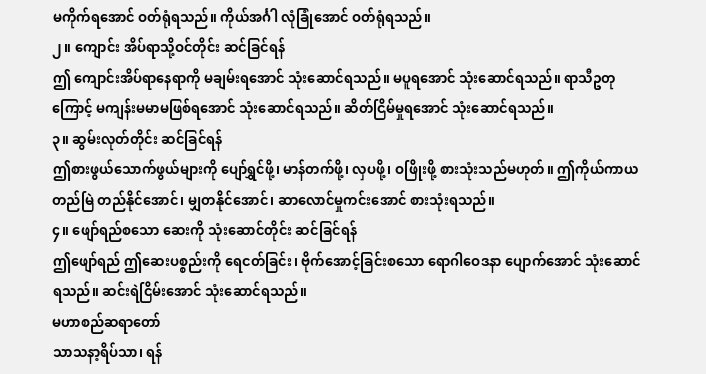မကိုက်ရအောင် ဝတ်ရုံရသည်။ ကိုယ်အင်္ဂါ လုံခြုံအောင် ဝတ်ရုံရသည်။
၂။ ကျောင်း အိပ်ရာသို့ဝင်တိုင်း ဆင်ခြင်ရန်
ဤ ကျောင်းအိပ်ရာနေရာကို မချမ်းရအောင် သုံးဆောင်ရသည်။ မပူရအောင် သုံးဆောင်ရသည်။ ရာသီဥတုကြောင့် မကျန်းမမာမဖြစ်ရအောင် သုံးဆောင်ရသည်။ ဆိတ်ငြိမ်မှုရအောင် သုံးဆောင်ရသည်။
၃။ ဆွမ်းလုတ်တိုင်း ဆင်ခြင်ရန်
ဤစားဖွယ်သောက်ဖွယ်များကို ပျော်ရွှင်ဖို့၊ မာန်တက်ဖို့၊ လှပဖို့၊ ဝဖြိုးဖို့ စားသုံးသည်မဟုတ်။ ဤကိုယ်ကာယ တည်မြဲ တည်နိုင်အောင်၊ မျှတနိုင်အောင်၊ ဆာလောင်မှုကင်းအောင် စားသုံးရသည်။
၄။ ဖျော်ရည်စသော ဆေးကို သုံးဆောင်တိုင်း ဆင်ခြင်ရန်
ဤဖျော်ရည် ဤဆေးပစ္စည်းကို ရေငတ်ခြင်း၊ ဗိုက်အောင့်ခြင်းစသော ရောဂါဝေဒနာ ပျောက်အောင် သုံးဆောင်ရသည်။ ဆင်းရဲငြိမ်းအောင် သုံးဆောင်ရသည်။
မဟာစည်ဆရာတော်
သာသနာ့ရိပ်သာ၊ ရန်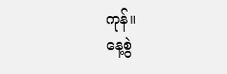ကုန်။
နေ့စွဲ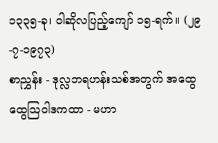၁၃၃၅-ခု၊ ဝါဆိုလပြည့်ကျော် ၁၅-ရက်။ (၂၉-၇-၁၉၇၃)
စာညွှန်း - ဒုလ္လဘရဟန်းသစ်အတွက် အထွေထွေသြဝါဒကထာ - မဟာ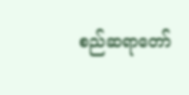စည်ဆရာတော်